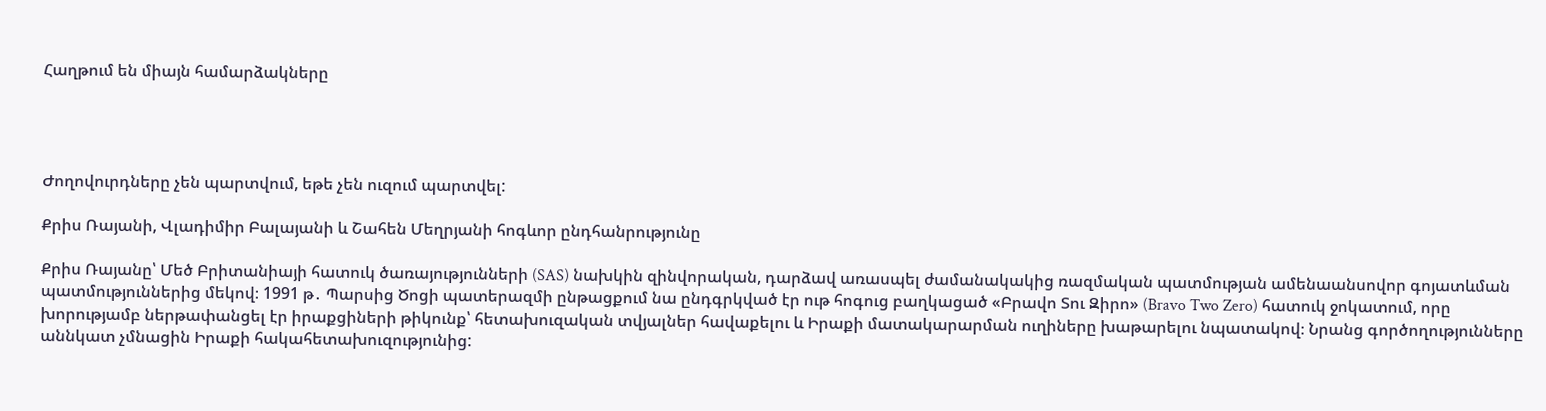Հաղթում են միայն համարձակները




Ժողովուրդները չեն պարտվում, եթե չեն ուզում պարտվել:

Քրիս Ռայանի, Վլադիմիր Բալայանի և Շահեն Մեղրյանի հոգևոր ընդհանրությունը

Քրիս Ռայանը՝ Մեծ Բրիտանիայի հատուկ ծառայությունների (SAS) նախկին զինվորական, դարձավ առասպել ժամանակակից ռազմական պատմության ամենաանսովոր գոյատևման պատմություններից մեկով։ 1991 թ․ Պարսից Ծոցի պատերազմի ընթացքում նա ընդգրկված էր ութ հոգուց բաղկացած «Բրավո Տու Զիրո» (Bravo Two Zero) հատուկ ջոկատում, որը խորությամբ ներթափանցել էր իրաքցիների թիկունք՝ հետախուզական տվյալներ հավաքելու և Իրաքի մատակարարման ուղիները խաթարելու նպատակով։ Նրանց գործողությունները աննկատ չմնացին Իրաքի հակահետախուզությունից: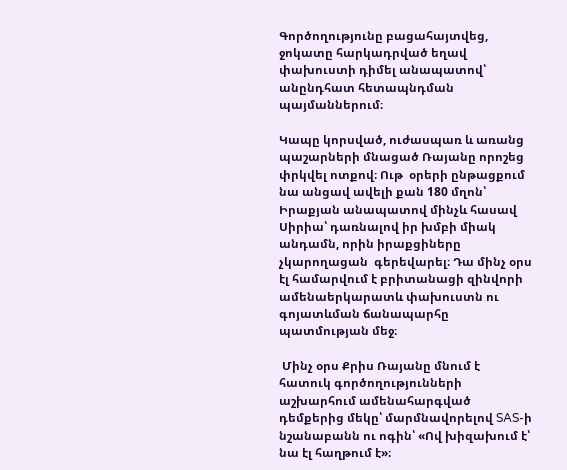Գործողությունը բացահայտվեց, ջոկատը հարկադրված եղավ փախուստի դիմել անապատով՝ անընդհատ հետապնդման պայմաններում։

Կապը կորսված, ուժասպառ և առանց պաշարների մնացած Ռայանը որոշեց փրկվել ոտքով։ Ութ  օրերի ընթացքում նա անցավ ավելի քան 180 մղոն՝ Իրաքյան անապատով մինչև հասավ Սիրիա՝ դառնալով իր խմբի միակ անդամն, որին իրաքցիները չկարողացան  գերեվարել։ Դա մինչ օրս էլ համարվում է բրիտանացի զինվորի ամենաերկարատև փախուստն ու գոյատևման ճանապարհը պատմության մեջ։

 Մինչ օրս Քրիս Ռայանը մնում է հատուկ գործողությունների աշխարհում ամենահարգված դեմքերից մեկը՝ մարմնավորելով SAS-ի նշանաբանն ու ոգին՝ «Ով խիզախում է՝ նա էլ հաղթում է»։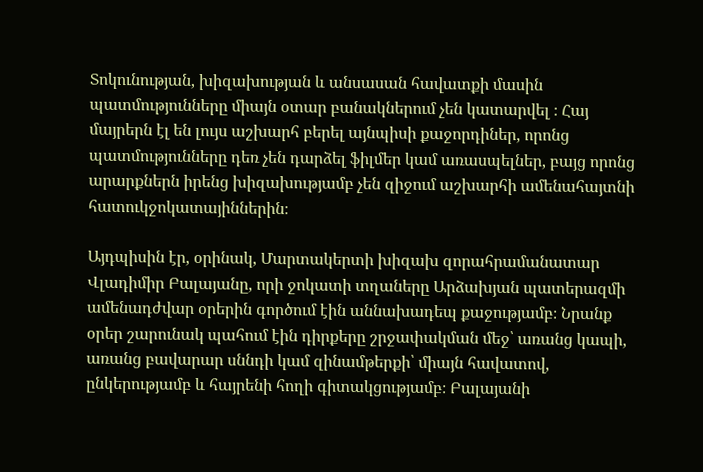Տոկունության, խիզախության և անսասան հավատքի մասին պատմությունները միայն օտար բանակներում չեն կատարվել ։ Հայ մայրերն էլ են լույս աշխարհ բերել այնպիսի քաջորդիներ, որոնց պատմությունները դեռ չեն դարձել ֆիլմեր կամ առասպելներ, բայց որոնց արարքներն իրենց խիզախությամբ չեն զիջում աշխարհի ամենահայտնի հատուկջոկատայիններին։

Այդպիսին էր, օրինակ, Մարտակերտի խիզախ զորահրամանատար Վլադիմիր Բալայանը, որի ջոկատի տղաները Արձախյան պատերազմի ամենադժվար օրերին գործում էին աննախադեպ քաջությամբ։ Նրանք օրեր շարունակ պահում էին դիրքերը շրջափակման մեջ՝ առանց կապի, առանց բավարար սննդի կամ զինամթերքի՝ միայն հավատով, ընկերությամբ և հայրենի հողի գիտակցությամբ։ Բալայանի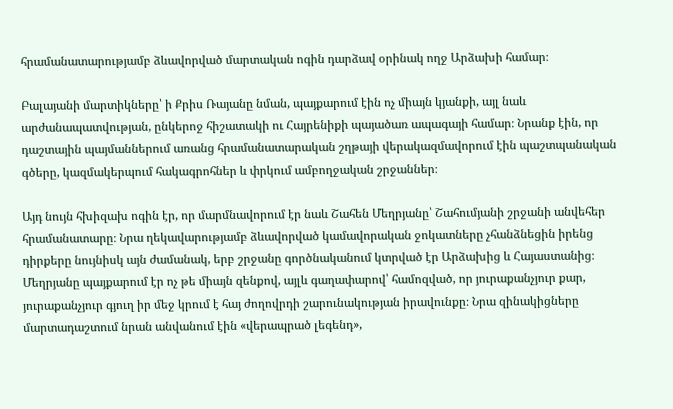հրամանատարությամբ ձևավորված մարտական ոգին դարձավ օրինակ ողջ Արձախի համար։

Բալայանի մարտիկները՝ ի Քրիս Ռայանը նման, պայքարում էին ոչ միայն կյանքի, այլ նաև արժանապատվության, ընկերոջ հիշատակի ու Հայրենիքի պայածառ ապագայի համար։ Նրանք էին, որ դաշտային պայմաններում առանց հրամանատարական շղթայի վերակազմավորում էին պաշտպանական գծերը, կազմակերպում հակագրոհներ և փրկում ամբողջական շրջաններ։

Այդ նույն հխիզախ ոգին էր, որ մարմնավորում էր նաև Շահեն Մեղրյանը՝ Շահումյանի շրջանի անվեհեր հրամանատարը։ Նրա ղեկավարությամբ ձևավորված կամավորական ջոկատները չհանձնեցին իրենց դիրքերը նույնիսկ այն ժամանակ, երբ շրջանը գործնականում կտրված էր Արձախից և Հայաստանից։ Մեղրյանը պայքարում էր ոչ թե միայն զենքով, այլև գաղափարով՝ համոզված, որ յուրաքանչյուր քար, յուրաքանչյուր գյուղ իր մեջ կրում է հայ ժողովրդի շարունակության իրավունքը։ Նրա զինակիցները մարտադաշտում նրան անվանում էին «վերապրած լեգենդ»,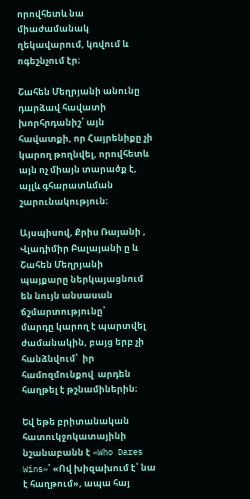որովհետև նա միաժամանակ ղեկավարում, կռվում և ոգեշնչում էր։

Շահեն Մեղրյանի անունը դարձավ հավատի խորհրդանիշ՝ այն հավատքի, որ Հայրենիքը չի կարող թողնվել, որովհետև այն ոչ միայն տարածք է, այլև գհարատևման շարունակություն։

Այսպիսով, Քրիս Ռայանի , Վլադիմիր Բալայանի ը և Շահեն Մեղրյանի  պայքարը ներկայացնում են նույն անսասան ճշմարտությունը՝
մարդը կարող է պարտվել ժամանակին, բայց երբ չի հանձնվում՝  իր համոզմունքով  արդեն հաղթել է թշնամիներին։

Եվ եթե բրիտանական հատուկջոկատայինի նշանաբանն է «Who Dares Wins»՝ «Ով խիզախում է՝ նա է հաղթում», ապա հայ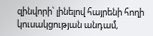զինվորի՝ լինելով հայրենի հողի կուսակցության անդամ,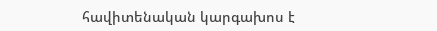հավիտենական կարգախոս է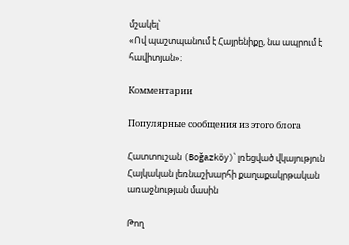մշակել՝
«Ով պաշտպանում է Հայրենիքը, նա ապրում է հավիտյան»։

Комментарии

Популярные сообщения из этого блога

Հատտուշան (Boğazköy)՝ լռեցված վկայություն Հայկական լեռնաշխարհի քաղաքակրթական առաջնության մասին

Թող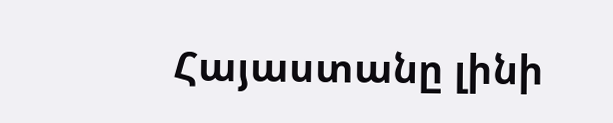Հայաստանը լինի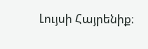Լույսի Հայրենիք։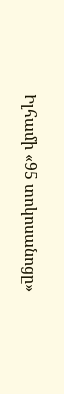Իլհամի «95 տոկոսանոցը»